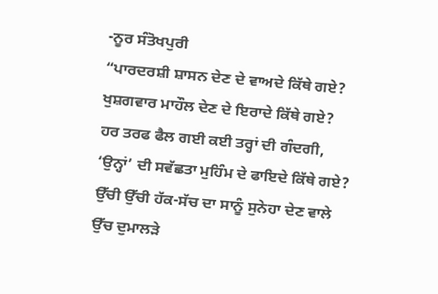-ਨੂਰ ਸੰਤੋਖਪੁਰੀ
“ਪਾਰਦਰਸ਼ੀ ਸ਼ਾਸਨ ਦੇਣ ਦੇ ਵਾਅਦੇ ਕਿੱਥੇ ਗਏ?
ਖੁਸ਼ਗਵਾਰ ਮਾਹੌਲ ਦੇਣ ਦੇ ਇਰਾਦੇ ਕਿੱਥੇ ਗਏ?
ਹਰ ਤਰਫ ਫੈਲ ਗਈ ਕਈ ਤਰ੍ਹਾਂ ਦੀ ਗੰਦਗੀ,
‘ਉਨ੍ਹਾਂ’ ਦੀ ਸਵੱਛਤਾ ਮੁਹਿੰਮ ਦੇ ਫਾਇਦੇ ਕਿੱਥੇ ਗਏ?
ਉੱਚੀ ਉੱਚੀ ਹੱਕ-ਸੱਚ ਦਾ ਸਾਨੂੰ ਸੁਨੇਹਾ ਦੇਣ ਵਾਲੇ
ਉੱਚ ਦੁਮਾਲੜੇ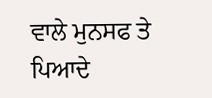ਵਾਲੇ ਮੁਨਸਫ ਤੇ ਪਿਆਦੇ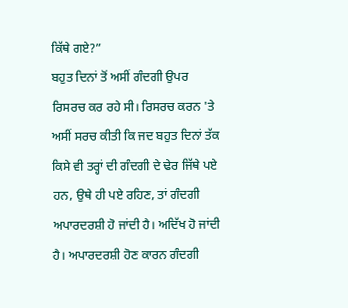ਕਿੱਥੇ ਗਏ?”
ਬਹੁਤ ਦਿਨਾਂ ਤੋਂ ਅਸੀਂ ਗੰਦਗੀ ਉਪਰ ਰਿਸਰਚ ਕਰ ਰਹੇ ਸੀ। ਰਿਸਰਚ ਕਰਨ 'ਤੇ ਅਸੀਂ ਸਰਚ ਕੀਤੀ ਕਿ ਜਦ ਬਹੁਤ ਦਿਨਾਂ ਤੱਕ ਕਿਸੇ ਵੀ ਤਰ੍ਹਾਂ ਦੀ ਗੰਦਗੀ ਦੇ ਢੇਰ ਜਿੱਥੇ ਪਏ ਹਨ, ਉਥੇ ਹੀ ਪਏ ਰਹਿਣ, ਤਾਂ ਗੰਦਗੀ ਅਪਾਰਦਰਸ਼ੀ ਹੋ ਜਾਂਦੀ ਹੈ। ਅਦਿੱਖ ਹੋ ਜਾਂਦੀ ਹੈ। ਅਪਾਰਦਰਸ਼ੀ ਹੋਣ ਕਾਰਨ ਗੰਦਗੀ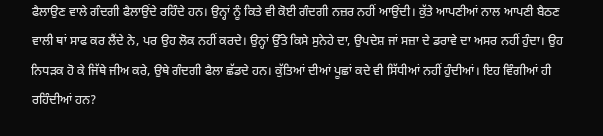ਫੈਲਾਉਣ ਵਾਲੇ ਗੰਦਗੀ ਫੈਲਾਉਂਦੇ ਰਹਿੰਦੇ ਹਨ। ਉਨ੍ਹਾਂ ਨੂੰ ਕਿਤੇ ਵੀ ਕੋਈ ਗੰਦਗੀ ਨਜ਼ਰ ਨਹੀਂ ਆਉਂਦੀ। ਕੁੱਤੇ ਆਪਣੀਆਂ ਨਾਲ ਆਪਣੀ ਬੈਠਣ ਵਾਲੀ ਥਾਂ ਸਾਫ ਕਰ ਲੈਂਦੇ ਨੇ, ਪਰ ਉਹ ਲੋਕ ਨਹੀਂ ਕਰਦੇ। ਉਨ੍ਹਾਂ ਉੱਤੇ ਕਿਸੇ ਸੁਨੇਹੇ ਦਾ, ਉਪਦੇਸ਼ ਜਾਂ ਸਜ਼ਾ ਦੇ ਡਰਾਵੇ ਦਾ ਅਸਰ ਨਹੀਂ ਹੁੰਦਾ। ਉਹ ਨਿਧੜਕ ਹੋ ਕੇ ਜਿੱਥੇ ਜੀਅ ਕਰੇ, ਉਥੇ ਗੰਦਗੀ ਫੈਲਾ ਛੱਡਦੇ ਹਨ। ਕੁੱਤਿਆਂ ਦੀਆਂ ਪੂਛਾਂ ਕਦੇ ਵੀ ਸਿੱਧੀਆਂ ਨਹੀਂ ਹੁੰਦੀਆਂ। ਇਹ ਵਿੰਗੀਆਂ ਹੀ ਰਹਿੰਦੀਆਂ ਹਨ?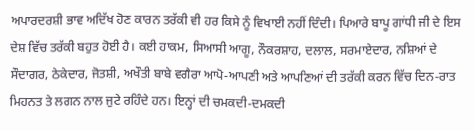ਅਪਾਰਦਰਸ਼ੀ ਭਾਵ ਅਦਿੱਖ ਹੋਣ ਕਾਰਨ ਤਰੱਕੀ ਵੀ ਹਰ ਕਿਸੇ ਨੂੰ ਵਿਖਾਈ ਨਹੀਂ ਦਿੰਦੀ। ਪਿਆਰੇ ਬਾਪੂ ਗਾਂਧੀ ਜੀ ਦੇ ਇਸ ਦੇਸ਼ ਵਿੱਚ ਤਰੱਕੀ ਬਹੁਤ ਹੋਈ ਹੈ। ਕਈ ਹਾਕਮ, ਸਿਆਸੀ ਆਗੂ, ਨੌਕਰਸ਼ਾਹ, ਦਲਾਲ, ਸਰਮਾਏਦਾਰ, ਨਸ਼ਿਆਂ ਦੇ ਸੌਦਾਗਰ, ਠੇਕੇਦਾਰ, ਜੋਤਸ਼ੀ, ਅਖੌਤੀ ਬਾਬੇ ਵਗੈਰਾ ਆਪੋ-ਆਪਣੀ ਅਤੇ ਆਪਣਿਆਂ ਦੀ ਤਰੱਕੀ ਕਰਨ ਵਿੱਚ ਦਿਨ-ਰਾਤ ਮਿਹਨਤ ਤੇ ਲਗਨ ਨਾਲ ਜੁਟੇ ਰਹਿੰਦੇ ਹਨ। ਇਨ੍ਹਾਂ ਦੀ ਚਮਕਦੀ-ਦਮਕਦੀ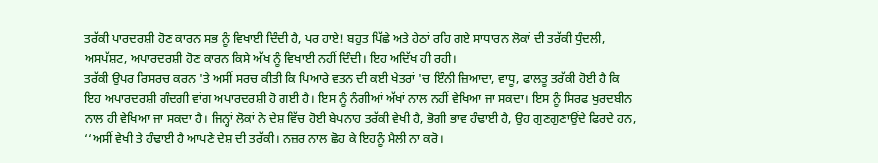ਤਰੱਕੀ ਪਾਰਦਰਸ਼ੀ ਹੋਣ ਕਾਰਨ ਸਭ ਨੂੰ ਵਿਖਾਈ ਦਿੰਦੀ ਹੈ, ਪਰ ਹਾਏ! ਬਹੁਤ ਪਿੱਛੇ ਅਤੇ ਹੇਠਾਂ ਰਹਿ ਗਏ ਸਾਧਾਰਨ ਲੋਕਾਂ ਦੀ ਤਰੱਕੀ ਧੁੰਦਲੀ, ਅਸਪੱਸ਼ਟ, ਅਪਾਰਦਰਸ਼ੀ ਹੋਣ ਕਾਰਨ ਕਿਸੇ ਅੱਖ ਨੂੰ ਵਿਖਾਈ ਨਹੀਂ ਦਿੰਦੀ। ਇਹ ਅਦਿੱਖ ਹੀ ਰਹੀ।
ਤਰੱਕੀ ਉਪਰ ਰਿਸਰਚ ਕਰਨ 'ਤੇ ਅਸੀਂ ਸਰਚ ਕੀਤੀ ਕਿ ਪਿਆਰੇ ਵਤਨ ਦੀ ਕਈ ਖੇਤਰਾਂ 'ਚ ਇੰਨੀ ਜ਼ਿਆਦਾ, ਵਾਧੂ, ਫਾਲਤੂ ਤਰੱਕੀ ਹੋਈ ਹੈ ਕਿ ਇਹ ਅਪਾਰਦਰਸ਼ੀ ਗੰਦਗੀ ਵਾਂਗ ਅਪਾਰਦਰਸ਼ੀ ਹੋ ਗਈ ਹੈ। ਇਸ ਨੂੰ ਨੰਗੀਆਂ ਅੱਖਾਂ ਨਾਲ ਨਹੀਂ ਵੇਖਿਆ ਜਾ ਸਕਦਾ। ਇਸ ਨੂੰ ਸਿਰਫ ਖੁਰਦਬੀਨ ਨਾਲ ਹੀ ਵੇਖਿਆ ਜਾ ਸਕਦਾ ਹੈ। ਜਿਨ੍ਹਾਂ ਲੋਕਾਂ ਨੇ ਦੇਸ਼ ਵਿੱਚ ਹੋਈ ਬੇਪਨਾਹ ਤਰੱਕੀ ਵੇਖੀ ਹੈ, ਭੋਗੀ ਭਾਵ ਹੰਢਾਈ ਹੈ, ਉਹ ਗੁਣਗੁਣਾਉਂਦੇ ਫਿਰਦੇ ਹਨ, ‘‘ਅਸੀਂ ਵੇਖੀ ਤੇ ਹੰਢਾਈ ਹੈ ਆਪਣੇ ਦੇਸ਼ ਦੀ ਤਰੱਕੀ। ਨਜ਼ਰ ਨਾਲ ਛੋਹ ਕੇ ਇਹਨੂੰ ਮੈਲੀ ਨਾ ਕਰੋ।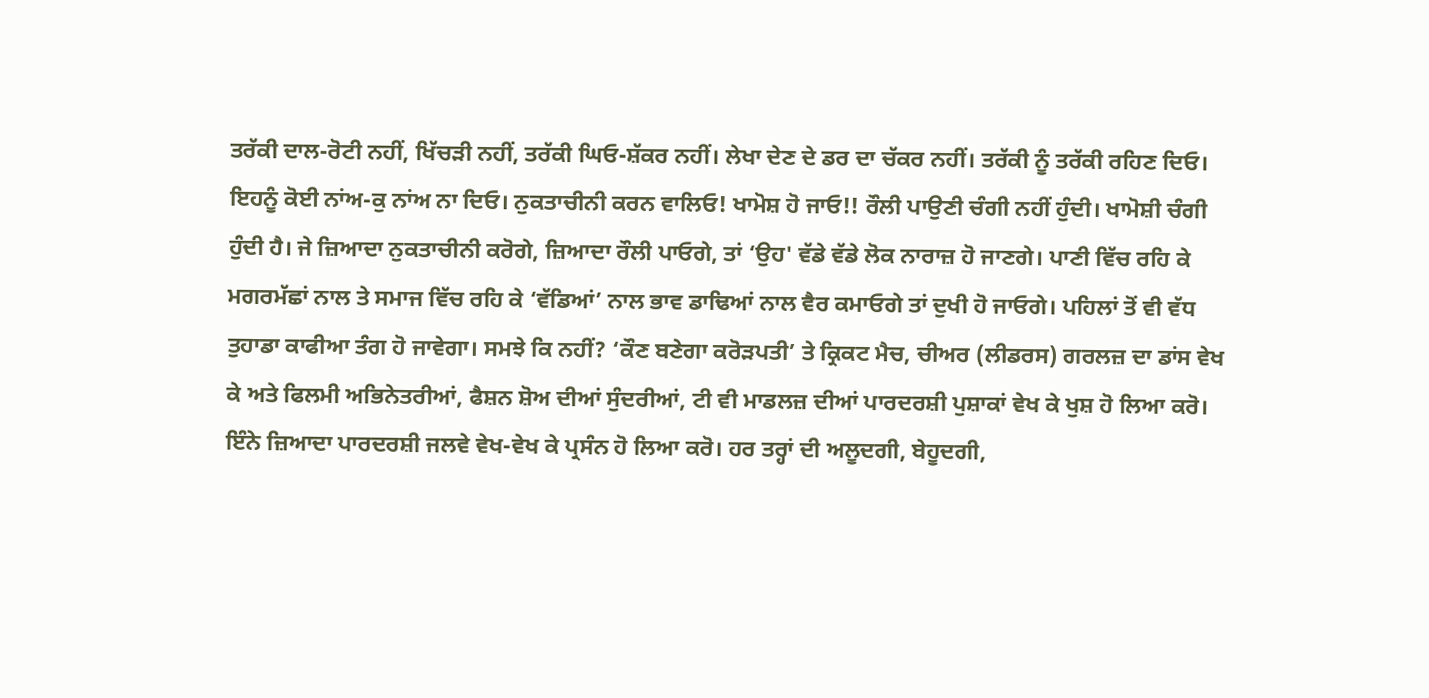ਤਰੱਕੀ ਦਾਲ-ਰੋਟੀ ਨਹੀਂ, ਖਿੱਚੜੀ ਨਹੀਂ, ਤਰੱਕੀ ਘਿਓ-ਸ਼ੱਕਰ ਨਹੀਂ। ਲੇਖਾ ਦੇਣ ਦੇ ਡਰ ਦਾ ਚੱਕਰ ਨਹੀਂ। ਤਰੱਕੀ ਨੂੰ ਤਰੱਕੀ ਰਹਿਣ ਦਿਓ। ਇਹਨੂੰ ਕੋਈ ਨਾਂਅ-ਕੁ ਨਾਂਅ ਨਾ ਦਿਓ। ਨੁਕਤਾਚੀਨੀ ਕਰਨ ਵਾਲਿਓ! ਖਾਮੋਸ਼ ਹੋ ਜਾਓ!! ਰੌਲੀ ਪਾਉਣੀ ਚੰਗੀ ਨਹੀਂ ਹੁੰਦੀ। ਖਾਮੋਸ਼ੀ ਚੰਗੀ ਹੁੰਦੀ ਹੈ। ਜੇ ਜ਼ਿਆਦਾ ਨੁਕਤਾਚੀਨੀ ਕਰੋਗੇ, ਜ਼ਿਆਦਾ ਰੌਲੀ ਪਾਓਗੇ, ਤਾਂ ‘ਉਹ' ਵੱਡੇ ਵੱਡੇ ਲੋਕ ਨਾਰਾਜ਼ ਹੋ ਜਾਣਗੇ। ਪਾਣੀ ਵਿੱਚ ਰਹਿ ਕੇ ਮਗਰਮੱਛਾਂ ਨਾਲ ਤੇ ਸਮਾਜ ਵਿੱਚ ਰਹਿ ਕੇ ‘ਵੱਡਿਆਂ’ ਨਾਲ ਭਾਵ ਡਾਢਿਆਂ ਨਾਲ ਵੈਰ ਕਮਾਓਗੇ ਤਾਂ ਦੁਖੀ ਹੋ ਜਾਓਗੇ। ਪਹਿਲਾਂ ਤੋਂ ਵੀ ਵੱਧ ਤੁਹਾਡਾ ਕਾਫੀਆ ਤੰਗ ਹੋ ਜਾਵੇਗਾ। ਸਮਝੇ ਕਿ ਨਹੀਂ? ‘ਕੌਣ ਬਣੇਗਾ ਕਰੋੜਪਤੀ’ ਤੇ ਕ੍ਰਿਕਟ ਮੈਚ, ਚੀਅਰ (ਲੀਡਰਸ) ਗਰਲਜ਼ ਦਾ ਡਾਂਸ ਵੇਖ ਕੇ ਅਤੇ ਫਿਲਮੀ ਅਭਿਨੇਤਰੀਆਂ, ਫੈਸ਼ਨ ਸ਼ੋਅ ਦੀਆਂ ਸੁੰਦਰੀਆਂ, ਟੀ ਵੀ ਮਾਡਲਜ਼ ਦੀਆਂ ਪਾਰਦਰਸ਼ੀ ਪੁਸ਼ਾਕਾਂ ਵੇਖ ਕੇ ਖੁਸ਼ ਹੋ ਲਿਆ ਕਰੋ। ਇੰਨੇ ਜ਼ਿਆਦਾ ਪਾਰਦਰਸ਼ੀ ਜਲਵੇ ਵੇਖ-ਵੇਖ ਕੇ ਪ੍ਰਸੰਨ ਹੋ ਲਿਆ ਕਰੋ। ਹਰ ਤਰ੍ਹਾਂ ਦੀ ਅਲੂਦਗੀ, ਬੇਹੂਦਗੀ,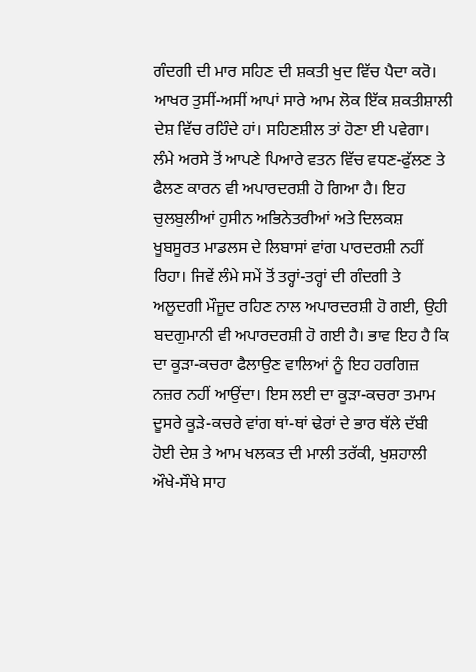ਗੰਦਗੀ ਦੀ ਮਾਰ ਸਹਿਣ ਦੀ ਸ਼ਕਤੀ ਖੁਦ ਵਿੱਚ ਪੈਦਾ ਕਰੋ। ਆਖਰ ਤੁਸੀਂ-ਅਸੀਂ ਆਪਾਂ ਸਾਰੇ ਆਮ ਲੋਕ ਇੱਕ ਸ਼ਕਤੀਸ਼ਾਲੀ ਦੇਸ਼ ਵਿੱਚ ਰਹਿੰਦੇ ਹਾਂ। ਸਹਿਣਸ਼ੀਲ ਤਾਂ ਹੋਣਾ ਈ ਪਵੇਗਾ।
ਲੰਮੇ ਅਰਸੇ ਤੋਂ ਆਪਣੇ ਪਿਆਰੇ ਵਤਨ ਵਿੱਚ ਵਧਣ-ਫੁੱਲਣ ਤੇ ਫੈਲਣ ਕਾਰਨ ਵੀ ਅਪਾਰਦਰਸ਼ੀ ਹੋ ਗਿਆ ਹੈ। ਇਹ ਚੁਲਬੁਲੀਆਂ ਹੁਸੀਨ ਅਭਿਨੇਤਰੀਆਂ ਅਤੇ ਦਿਲਕਸ਼ ਖੂਬਸੂਰਤ ਮਾਡਲਸ ਦੇ ਲਿਬਾਸਾਂ ਵਾਂਗ ਪਾਰਦਰਸ਼ੀ ਨਹੀਂ ਰਿਹਾ। ਜਿਵੇਂ ਲੰਮੇ ਸਮੇਂ ਤੋਂ ਤਰ੍ਹਾਂ-ਤਰ੍ਹਾਂ ਦੀ ਗੰਦਗੀ ਤੇ ਅਲੂਦਗੀ ਮੌਜੂਦ ਰਹਿਣ ਨਾਲ ਅਪਾਰਦਰਸ਼ੀ ਹੋ ਗਈ, ਉਹੀ ਬਦਗੁਮਾਨੀ ਵੀ ਅਪਾਰਦਰਸ਼ੀ ਹੋ ਗਈ ਹੈ। ਭਾਵ ਇਹ ਹੈ ਕਿ ਦਾ ਕੂੜਾ-ਕਚਰਾ ਫੈਲਾਉਣ ਵਾਲਿਆਂ ਨੂੰ ਇਹ ਹਰਗਿਜ਼ ਨਜ਼ਰ ਨਹੀਂ ਆਉਂਦਾ। ਇਸ ਲਈ ਦਾ ਕੂੜਾ-ਕਚਰਾ ਤਮਾਮ ਦੂਸਰੇ ਕੂੜੇ-ਕਚਰੇ ਵਾਂਗ ਥਾਂ-ਥਾਂ ਢੇਰਾਂ ਦੇ ਭਾਰ ਥੱਲੇ ਦੱਬੀ ਹੋਈ ਦੇਸ਼ ਤੇ ਆਮ ਖਲਕਤ ਦੀ ਮਾਲੀ ਤਰੱਕੀ, ਖੁਸ਼ਹਾਲੀ ਔਖੇ-ਸੌਖੇ ਸਾਹ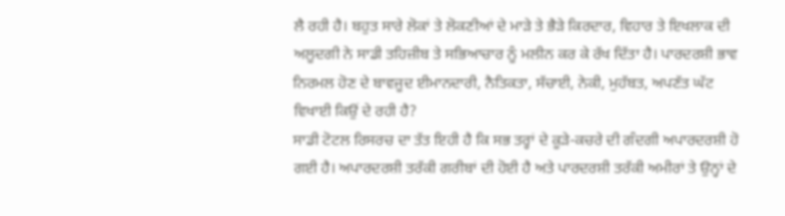ਲੈ ਰਹੀ ਹੈ। ਬਹੁਤ ਸਾਰੇ ਲੋਕਾਂ ਤੇ ਲੋਕਣੀਆਂ ਦੇ ਮਾੜੇ ਤੇ ਭੈੜੇ ਕਿਰਦਾਰ, ਵਿਹਾਰ ਤੇ ਇਖਲਾਕ ਦੀ ਅਲੂਦਗੀ ਨੇ ਸਾਡੀ ਤਹਿਜ਼ੀਬ ਤੇ ਸਭਿਆਚਾਰ ਨੂੰ ਮਲੀਨ ਕਰ ਕੇ ਰੱਖ ਦਿੱਤਾ ਹੈ। ਪਾਰਦਰਸ਼ੀ ਭਾਵ ਨਿਰਮਲ ਹੋਣ ਦੇ ਬਾਵਜੂਦ ਈਮਾਨਦਾਰੀ, ਨੈਤਿਕਤਾ, ਸੱਚਾਈ, ਨੇਕੀ, ਮੁਹੱਬਤ, ਅਪਣੱਤ ਘੱਟ ਵਿਖਾਈ ਕਿਉਂ ਦੇ ਰਹੀ ਹੈ?
ਸਾਡੀ ਟੋਟਲ ਰਿਸਰਚ ਦਾ ਤੱਤ ਇਹੀ ਹੈ ਕਿ ਸਭ ਤਰ੍ਹਾਂ ਦੇ ਕੂੜੇ-ਕਚਰੇ ਦੀ ਗੰਦਗੀ ਅਪਾਰਦਰਸ਼ੀ ਹੋ ਗਈ ਹੈ। ਅਪਾਰਦਰਸ਼ੀ ਤਰੱਕੀ ਗਰੀਬਾਂ ਦੀ ਹੋਈ ਹੈ ਅਤੇ ਪਾਰਦਰਸ਼ੀ ਤਰੱਕੀ ਅਮੀਰਾਂ ਤੇ ਉਨ੍ਹਾਂ ਦੇ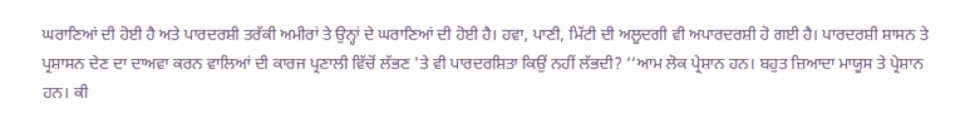ਘਰਾਣਿਆਂ ਦੀ ਹੋਈ ਹੈ ਅਤੇ ਪਾਰਦਰਸ਼ੀ ਤਰੱਕੀ ਅਮੀਰਾਂ ਤੇ ਉਨ੍ਹਾਂ ਦੇ ਘਰਾਣਿਆਂ ਦੀ ਹੋਈ ਹੈ। ਹਵਾ, ਪਾਣੀ, ਮਿੱਟੀ ਦੀ ਅਲੂਦਗੀ ਵੀ ਅਪਾਰਦਰਸ਼ੀ ਹੋ ਗਈ ਹੈ। ਪਾਰਦਰਸ਼ੀ ਸ਼ਾਸਨ ਤੇ ਪ੍ਰਸ਼ਾਸਨ ਦੇਣ ਦਾ ਦਾਅਵਾ ਕਰਨ ਵਾਲਿਆਂ ਦੀ ਕਾਰਜ ਪ੍ਰਣਾਲੀ ਵਿੱਚੋਂ ਲੱਭਣ 'ਤੇ ਵੀ ਪਾਰਦਰਸ਼ਿਤਾ ਕਿਉਂ ਨਹੀਂ ਲੱਭਦੀ? ‘‘ਆਮ ਲੋਕ ਪ੍ਰੇਸ਼ਾਨ ਹਨ। ਬਹੁਤ ਜ਼ਿਆਦਾ ਮਾਯੂਸ ਤੇ ਪ੍ਰੇਸ਼ਾਨ ਹਨ। ਕੀ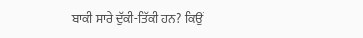ਬਾਕੀ ਸਾਰੇ ਦੁੱਕੀ-ਤਿੱਕੀ ਹਨ? ਕਿਉਂ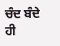ਚੰਦ ਬੰਦੇ ਹੀ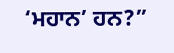‘ਮਹਾਨ’ ਹਨ?”